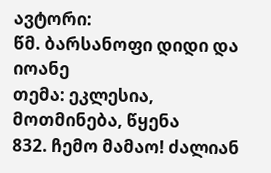ავტორი:
წმ. ბარსანოფი დიდი და იოანე
თემა: ეკლესია, მოთმინება, წყენა
832. ჩემო მამაო! ძალიან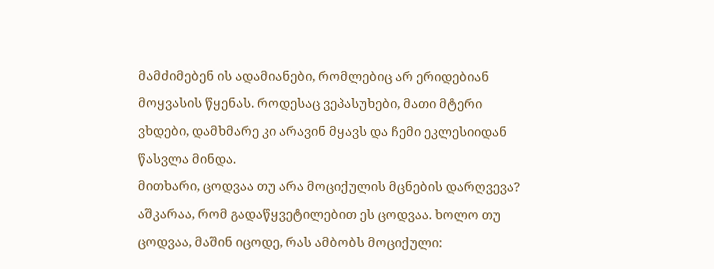მამძიმებენ ის ადამიანები, რომლებიც არ ერიდებიან მოყვასის წყენას. როდესაც ვეპასუხები, მათი მტერი ვხდები, დამხმარე კი არავინ მყავს და ჩემი ეკლესიიდან წასვლა მინდა.
მითხარი, ცოდვაა თუ არა მოციქულის მცნების დარღვევა? აშკარაა, რომ გადაწყვეტილებით ეს ცოდვაა. ხოლო თუ ცოდვაა, მაშინ იცოდე, რას ამბობს მოციქული: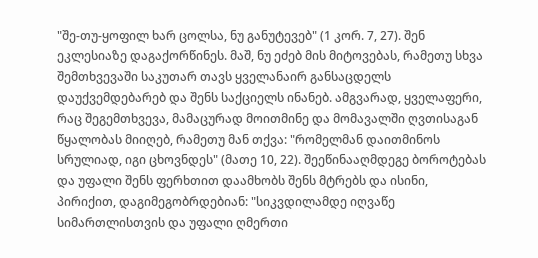"შე-თუ-ყოფილ ხარ ცოლსა, ნუ განუტევებ" (1 კორ. 7, 27). შენ ეკლესიაზე დაგაქორწინეს. მაშ, ნუ ეძებ მის მიტოვებას, რამეთუ სხვა შემთხვევაში საკუთარ თავს ყველანაირ განსაცდელს დაუქვემდებარებ და შენს საქციელს ინანებ. ამგვარად, ყველაფერი, რაც შეგემთხვევა, მამაცურად მოითმინე და მომავალში ღვთისაგან წყალობას მიიღებ, რამეთუ მან თქვა: "რომელმან დაითმინოს სრულიად, იგი ცხოვნდეს" (მათე 10, 22). შეეწინააღმდეგე ბოროტებას და უფალი შენს ფერხთით დაამხობს შენს მტრებს და ისინი, პირიქით, დაგიმეგობრდებიან: "სიკვდილამდე იღვაწე სიმართლისთვის და უფალი ღმერთი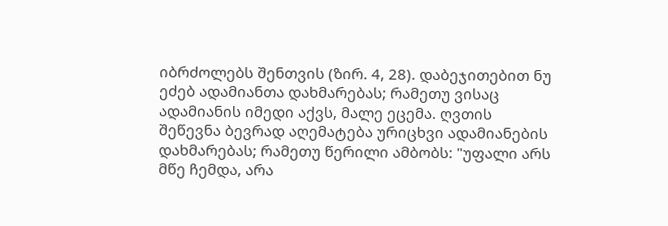იბრძოლებს შენთვის (ზირ. 4, 28). დაბეჯითებით ნუ ეძებ ადამიანთა დახმარებას; რამეთუ ვისაც ადამიანის იმედი აქვს, მალე ეცემა. ღვთის შეწევნა ბევრად აღემატება ურიცხვი ადამიანების დახმარებას; რამეთუ წერილი ამბობს: "უფალი არს მწე ჩემდა, არა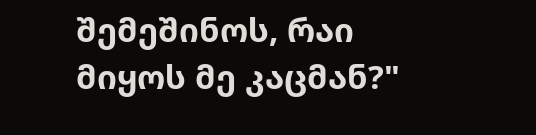შემეშინოს, რაი მიყოს მე კაცმან?"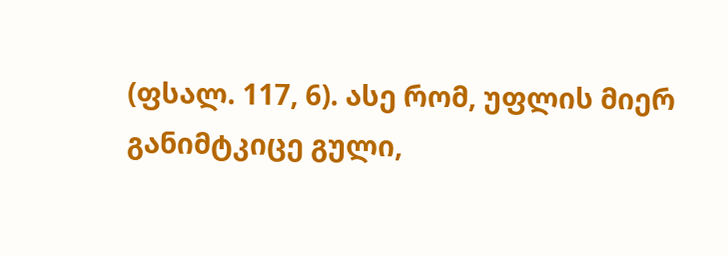(ფსალ. 117, 6). ასე რომ, უფლის მიერ განიმტკიცე გული,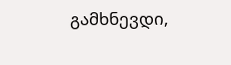გამხნევდი,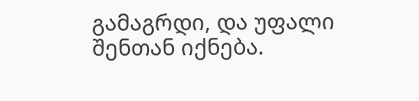გამაგრდი, და უფალი შენთან იქნება.